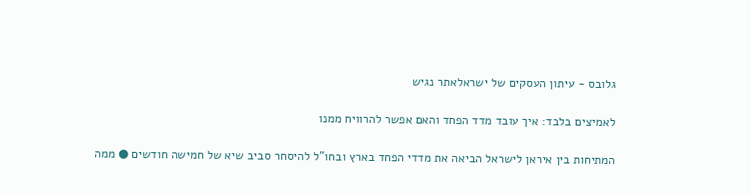גלובס - עיתון העסקים של ישראלאתר נגיש

לאמיצים בלבד: איך עובד מדד הפחד והאם אפשר להרוויח ממנו

המתיחות בין איראן לישראל הביאה את מדדי הפחד בארץ ובחו"ל להיסחר סביב שיא של חמישה חודשים ● ממה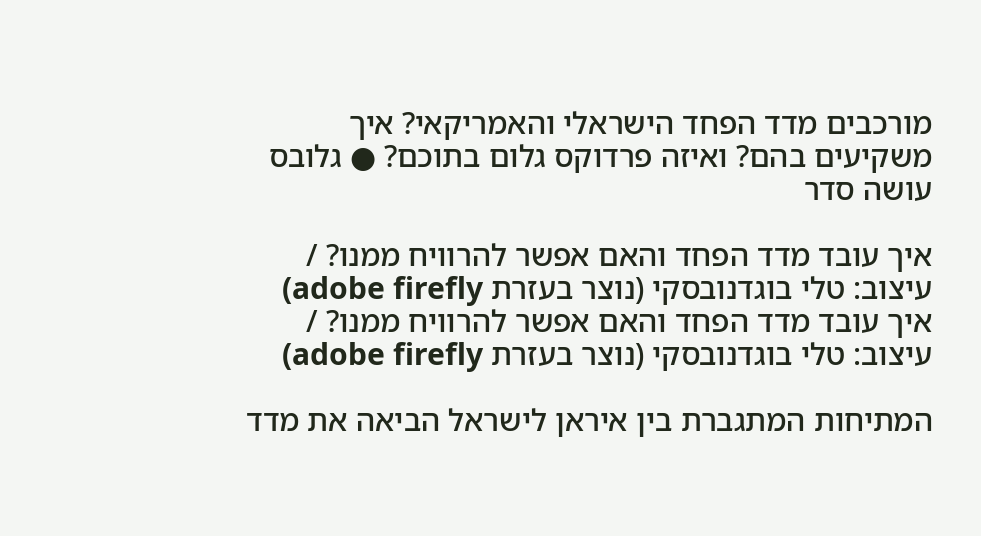מורכבים מדד הפחד הישראלי והאמריקאי? איך משקיעים בהם? ואיזה פרדוקס גלום בתוכם? ● גלובס עושה סדר

איך עובד מדד הפחד והאם אפשר להרוויח ממנו? / עיצוב: טלי בוגדנובסקי (נוצר בעזרת adobe firefly)
איך עובד מדד הפחד והאם אפשר להרוויח ממנו? / עיצוב: טלי בוגדנובסקי (נוצר בעזרת adobe firefly)

המתיחות המתגברת בין איראן לישראל הביאה את מדד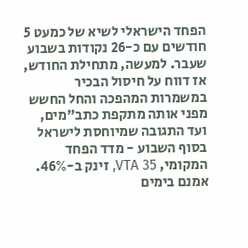הפחד הישראלי לשיא של כמעט 5 חודשים עם כ-26 נקודות בשבוע שעבר. למעשה, מתחילת החודש, אז דווח על חיסול הבכיר במשמרות המהפכה והחל החשש מפני אותה מתקפת כתב"מים, ועד התגובה שמיוחסת לישראל בסוף השבוע - מדד הפחד המקומי, VTA 35, זינק ב-46%. אמנם בימים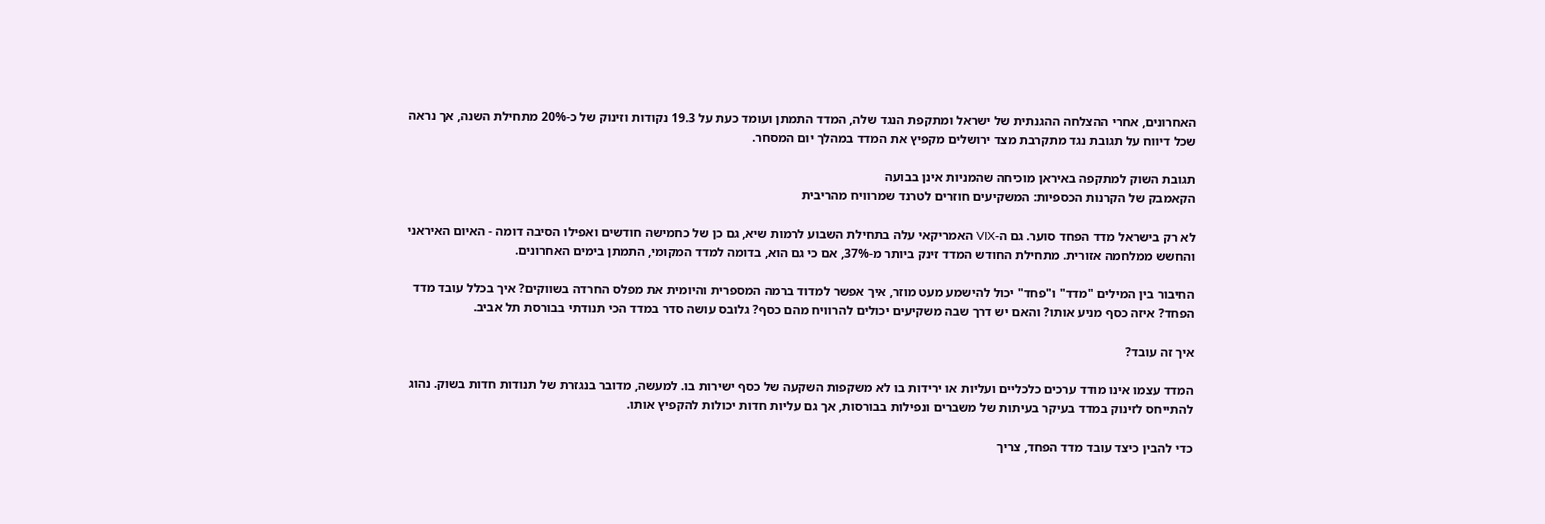האחרונים, אחרי ההצלחה ההגנתית של ישראל ומתקפת הנגד שלה, המדד התמתן ועומד כעת על 19.3 נקודות וזינוק של כ-20% מתחילת השנה, אך נראה שכל דיווח על תגובת נגד מתקרבת מצד ירושלים מקפיץ את המדד במהלך יום המסחר.

תגובת השוק למתקפה באיראן מוכיחה שהמניות אינן בבועה
הקאמבק של הקרנות הכספיות: המשקיעים חוזרים לטרנד שמרוויח מהריבית

לא רק בישראל מדד הפחד סוער. גם ה-VIX האמריקאי עלה בתחילת השבוע לרמות שיא, גם כן של כחמישה חודשים ואפילו הסיבה דומה - האיום האיראני והחשש ממלחמה אזורית. מתחילת החודש המדד זינק ביותר מ-37%, אם כי גם הוא, בדומה למדד המקומי, התמתן בימים האחרונים.

החיבור בין המילים "מדד" ו"פחד" יכול להישמע מעט מוזר, איך אפשר למדוד ברמה המספרית והיומית את מפלס החרדה בשווקים? איך בכלל עובד מדד הפחד? איזה כסף מניע אותו? והאם יש דרך שבה משקיעים יכולים להרוויח מהם כסף? גלובס עושה סדר במדד הכי תנודתי בבורסת תל אביב.

איך זה עובד?

המדד עצמו אינו מודד ערכים כלכליים ועליות או ירידות בו לא משקפות השקעה של כסף ישירות בו. למעשה, מדובר בנגזרת של תנודות חדות בשוק. נהוג להתייחס לזינוק במדד בעיקר בעיתות של משברים ונפילות בבורסות, אך גם עליות חדות יכולות להקפיץ אותו.

כדי להבין כיצד עובד מדד הפחד, צריך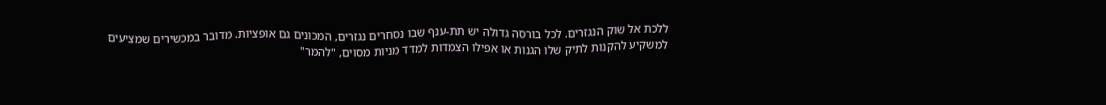ללכת אל שוק הנגזרים. לכל בורסה גדולה יש תת-ענף שבו נסחרים נגזרים, המכונים גם אופציות. מדובר במכשירים שמציעים למשקיע להקנות לתיק שלו הגנות או אפילו הצמדות למדד מניות מסוים, "להמר"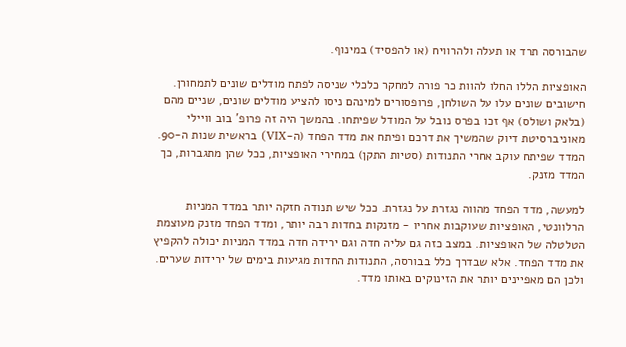שהבורסה תרד או תעלה ולהרוויח (או להפסיד) במינוף.

האופציות הללו החלו להוות כר פורה למחקר כלכלי שניסה לפתח מודלים שונים לתמחורן. חישובים שונים עלו על השולחן, פרופסורים למינהם ניסו להציע מודלים שונים, שניים מהם (בלאק ושולס) אף זכו בפרס נובל על המודל שפיתחו. בהמשך היה זה פרופ' בוב וויילי מאוניברסיטת דיוק שהמשיך את דרכם ופיתח את מדד הפחד (ה-VIX) בראשית שנות ה-90. המדד שפיתח עוקב אחרי התנודות (סטיות התקן) במחירי האופציות, ככל שהן מתגברות, כך המדד מזנק.

למעשה, מדד הפחד מהווה נגזרת על נגזרת. ככל שיש תנודה חזקה יותר במדד המניות הרלוונטי, האופציות שעוקבות אחריו - מזנקות בחדות רבה יותר, ומדד הפחד מזנק מעוצמת הטלטלה של האופציות. במצב כזה גם עליה חדה וגם ירידה חדה במדד המניות יכולה להקפיץ את מדד הפחד. אלא שבדרך כלל בבורסה, התנודות החדות מגיעות בימים של ירידות שערים. ולכן הם מאפיינים יותר את הזינוקים באותו מדד.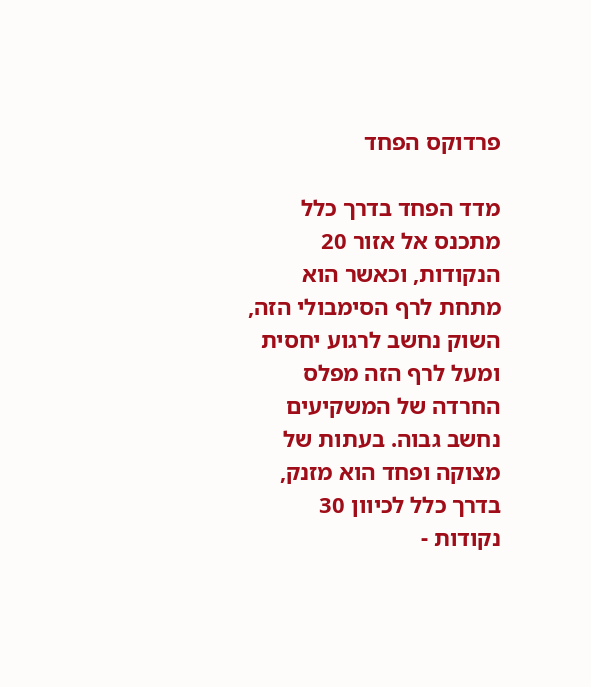פרדוקס הפחד

מדד הפחד בדרך כלל מתכנס אל אזור 20 הנקודות, וכאשר הוא מתחת לרף הסימבולי הזה, השוק נחשב לרגוע יחסית ומעל לרף הזה מפלס החרדה של המשקיעים נחשב גבוה. בעתות של מצוקה ופחד הוא מזנק, בדרך כלל לכיוון 30 נקודות -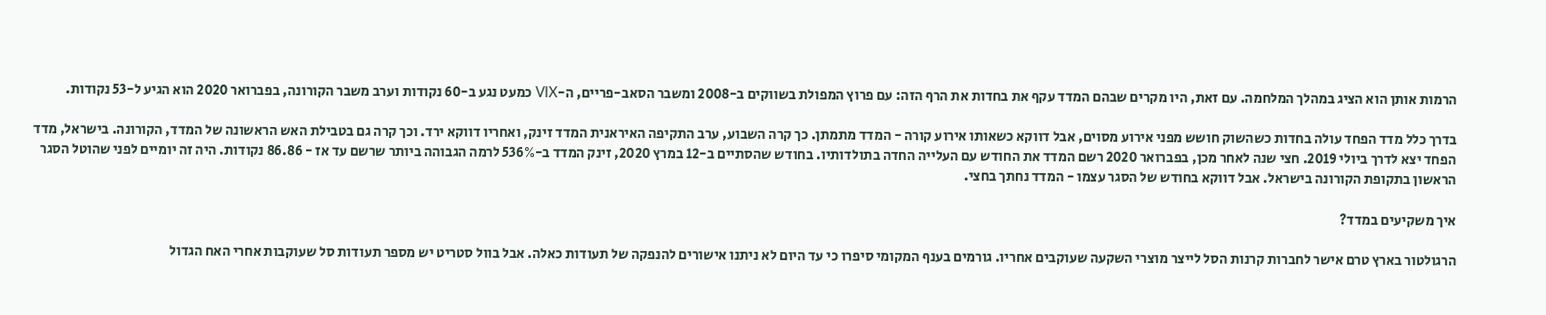הרמות אותן הוא הציג במהלך המלחמה. עם זאת, היו מקרים שבהם המדד עקף את בחדות את הרף הזה: עם פרוץ המפולת בשווקים ב-2008 ומשבר הסאב-פריים, ה-VIX כמעט נגע ב-60 נקודות וערב משבר הקורונה, בפברואר 2020 הוא הגיע ל-53 נקודות.

בדרך כלל מדד הפחד עולה בחדות כשהשוק חושש מפני אירוע מסוים, אבל דווקא כשאותו אירוע קורה - המדד מתמתן. כך קרה השבוע, ערב התקיפה האיראנית המדד זינק, ואחריו דווקא ירד. וכך קרה גם בטבילת האש הראשונה של המדד, הקורונה. בישראל, מדד הפחד יצא לדרך ביולי 2019. חצי שנה לאחר מכן, בפברואר 2020 רשם המדד את החודש עם העלייה החדה בתולדותיו. בחודש שהסתיים ב-12 במרץ 2020, זינק המדד ב-536% לרמה הגבוהה ביותר שרשם עד אז - 86.86 נקודות. היה זה יומיים לפני שהוטל הסגר הראשון בתקופת הקורונה בישראל. אבל דווקא בחודש של הסגר עצמו - המדד נחתך בחצי.

איך משקיעים במדד?

הרגולטור בארץ טרם אישר לחברות קרנות הסל לייצר מוצרי השקעה שעוקבים אחריו. גורמים בענף המקומי סיפרו כי עד היום לא ניתנו אישורים להנפקה של תעודות כאלה. אבל בוול סטריט יש מספר תעודות סל שעוקבות אחרי האח הגדול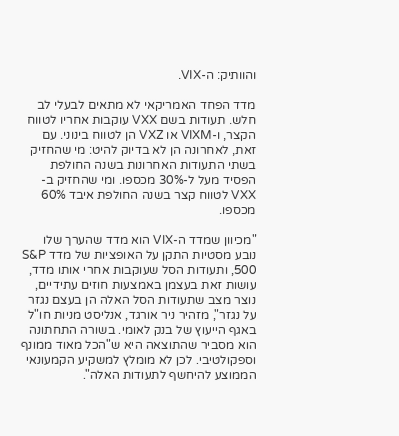והוותיק: ה-VIX.

מדד הפחד האמריקאי לא מתאים לבעלי לב חלש. תעודות בשם VXX עוקבות אחריו לטווח הקצר, ו-VIXM או VXZ הן לטווח בינוני. עם זאת, לאחרונה הן לא בדיוק להיט: מי שהחזיק בשתי התעודות האחרונות בשנה החולפת הפסיד מעל ל-30% מכספו. ומי שהחזיק ב-VXX לטווח קצר בשנה החולפת איבד 60% מכספו.

"מכיוון שמדד ה-VIX הוא מדד שהערך שלו נובע מסטיות התקן על האופציות של מדד S&P 500, ותעודות הסל שעוקבות אחרי אותו מדד, עושות זאת בעצמן באמצעות חוזים עתידיים, נוצר מצב שתעודות הסל האלה הן בעצם נגזר על נגזר", מזהיר ניר אורגד, אנליסט מניות חו"ל באגף הייעוץ של בנק לאומי. בשורה התחתונה הוא מסביר שהתוצאה היא ש"הכל מאוד ממונף וספקולטיבי. לכן לא מומלץ למשקיע הקמעונאי הממוצע להיחשף לתעודות האלה".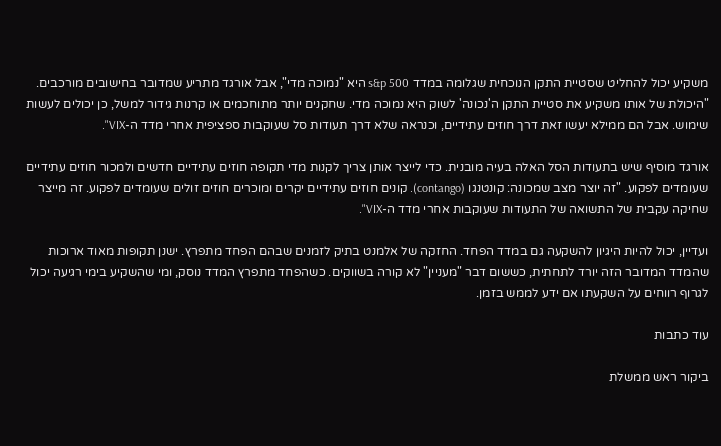משקיע יכול להחליט שסטיית התקן הנוכחית שגלומה במדד s&p 500 היא "נמוכה מדי", אבל אורגד מתריע שמדובר בחישובים מורכבים. "היכולת של אותו משקיע את סטיית התקן ה'נכונה' לשוק היא נמוכה מדי. שחקנים יותר מתוחכמים או קרנות גידור למשל, כן יכולים לעשות שימוש. אבל הם ממילא יעשו זאת דרך חוזים עתידיים, וכנראה שלא דרך תעודות סל שעוקבות ספציפית אחרי מדד ה-VIX".

אורגד מוסיף שיש בתעודות הסל האלה בעיה מובנית. כדי לייצר אותן צריך לקנות מדי תקופה חוזים עתידיים חדשים ולמכור חוזים עתידיים שעומדים לפקוע. "זה יוצר מצב שמכונה: קונטנגו (contango). קונים חוזים עתידיים יקרים ומוכרים חוזים זולים שעומדים לפקוע. זה מייצר שחיקה עקבית של התשואה של התעודות שעוקבות אחרי מדד ה-VIX".

ועדיין, יכול להיות היגיון להשקעה גם במדד הפחד. החזקה של אלמנט בתיק לזמנים שבהם הפחד מתפרץ. ישנן תקופות מאוד ארוכות שהמדד המדובר הזה יורד לתחתית, כששום דבר "מעניין" לא קורה בשווקים. כשהפחד מתפרץ המדד נוסק, ומי שהשקיע בימי רגיעה יכול לגרוף רווחים על השקעתו אם ידע לממש בזמן.

עוד כתבות

ביקור ראש ממשלת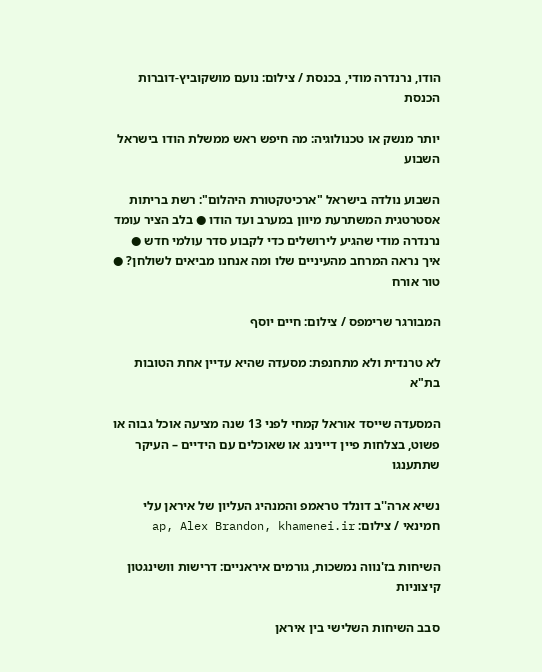הודו, נרנדרה מודי, בכנסת / צילום: נועם מושקוביץ-דוברות הכנסת

יותר מנשק או טכנולוגיה: מה חיפש ראש ממשלת הודו בישראל השבוע

השבוע נולדה בישראל "ארכיטקטורת היהלום": רשת בריתות אסטרטגית המשתרעת מיוון במערב ועד הודו ● בלב הציר עומד נרנדרה מודי שהגיע לירושלים כדי לקבוע סדר עולמי חדש ● איך נראה המרחב מהעיניים שלו ומה אנחנו מביאים לשולחן? ● טור אורח

המבורגר שרימפס / צילום: חיים יוסף

לא טרנדית ולא מתחנפת: מסעדה שהיא עדיין אחת הטובות בת"א

המסעדה שייסד אוראל קמחי לפני 13 שנה מציעה אוכל גבוה או פשוט, בצלחות פיין דיינינג או שאוכלים עם הידיים – העיקר שתתענגו

נשיא ארה''ב דונלד טראמפ והמנהיג העליון של איראן עלי חמינאי / צילום: ap, Alex Brandon, khamenei.ir

השיחות בז'נווה נמשכות, גורמים איראניים: דרישות וושינגטון קיצוניות

סבב השיחות השלישי בין איראן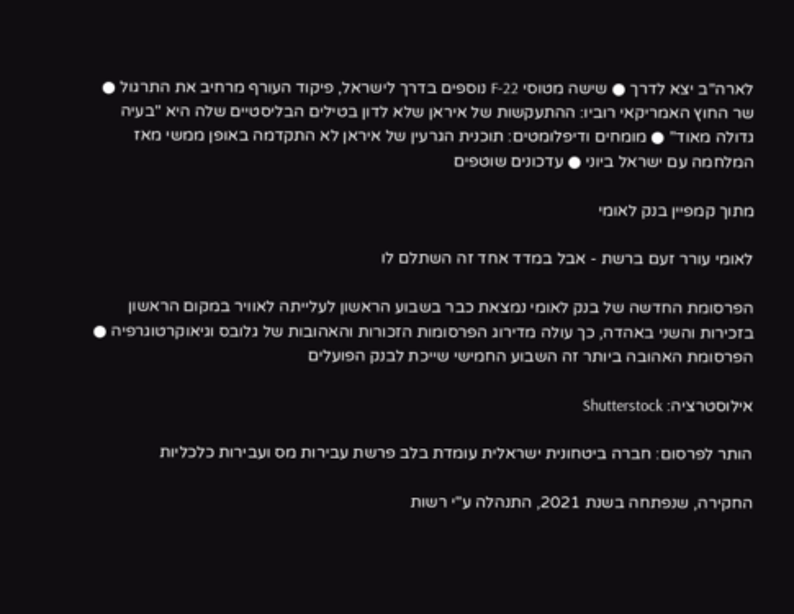לארה"ב יצא לדרך ● שישה מטוסי F-22 נוספים בדרך לישראל, פיקוד העורף מרחיב את התרגול ● שר החוץ האמריקאי רוביו: ההתעקשות של איראן שלא לדון בטילים הבליסטיים שלה היא "בעיה גדולה מאוד" ● מומחים ודיפלומטים: תוכנית הגרעין של איראן לא התקדמה באופן ממשי מאז המלחמה עם ישראל ביוני ● עדכונים שוטפים

מתוך קמפיין בנק לאומי

לאומי עורר זעם ברשת - אבל במדד אחד זה השתלם לו

הפרסומת החדשה של בנק לאומי נמצאת כבר בשבוע הראשון לעלייתה לאוויר במקום הראשון בזכירות והשני באהדה, כך עולה מדירוג הפרסומות הזכורות והאהובות של גלובס וגיאוקרטוגרפיה ● הפרסומת האהובה ביותר זה השבוע החמישי שייכת לבנק הפועלים

אילוסטרציה: Shutterstock

הותר לפרסום: חברה ביטחונית ישראלית עומדת בלב פרשת עבירות מס ועבירות כלכליות

החקירה, שנפתחה בשנת 2021, התנהלה ע"י רשות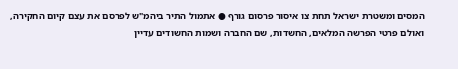המסים ומשטרת ישראל תחת צו איסור פרסום גורף ● אתמול התיר ביהמ"ש לפרסם את עצם קיום החקירה, ואולם פרטי הפרשה המלאים, החשדות, שם החברה ושמות החשודים עדיין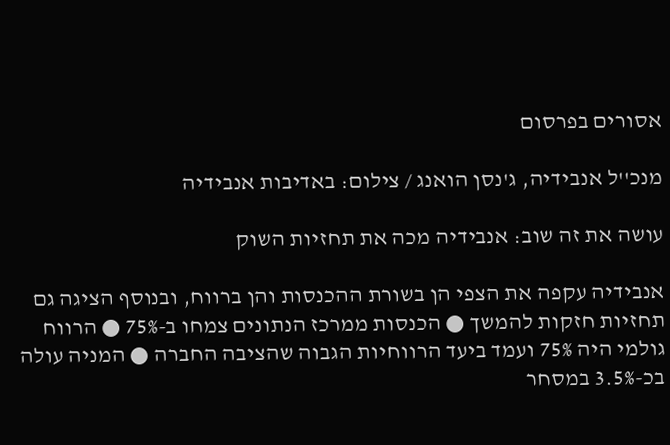אסורים בפרסום

מנכ''ל אנבידיה, ג'נסן הואנג / צילום: באדיבות אנבידיה

עושה את זה שוב: אנבידיה מכה את תחזיות השוק

אנבידיה עקפה את הצפי הן בשורת ההכנסות והן ברווח, ובנוסף הציגה גם תחזיות חזקות להמשך ● הכנסות ממרכז הנתונים צמחו ב-75% ● הרווח גולמי היה 75% ועמד ביעד הרווחיות הגבוה שהציבה החברה ● המניה עולה בכ-3.5% במסחר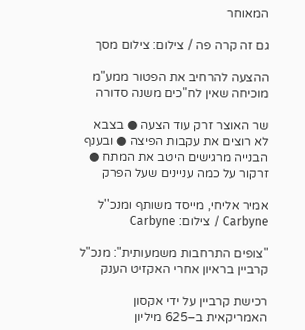המאוחר

גם זה קרה פה / צילום: צילום מסך

ההצעה להרחיב את הפטור ממע"מ מוכיחה שאין לח"כים משנה סדורה

שר האוצר זרק עוד הצעה ● בצבא לא רוצים את עקבות הפיצה ● ובענף הבנייה מרגישים היטב את המתח ● זרקור על כמה עניינים שעל הפרק

אמיר אליחי, מייסד משותף ומנכ''ל Carbyne / צילום: Carbyne

"צופים התרחבות משמעותית": מנכ"ל קרביין בראיון אחרי האקזיט הענק

רכישת קרביין על ידי אקסון האמריקאית ב–625 מיליון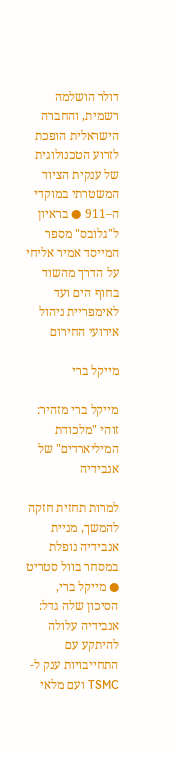דולר הושלמה רשמית, והחברה הישראלית הופכת לזרוע הטכנולוגית של ענקית הציוד המשטרתי במוקדי ה–911 ● בראיון ל"גלובס" מספר המייסד אמיר אליחי על הדרך מהשוד בחוף הים ועד לאימפריית ניהול אירועי החירום

מייקל ברי

מייקל ברי מזהיר: זוהי "מלכודת המיליארדים" של אנבידיה

למרות תחזית חזקה להמשך, מניית אנבידיה נופלת במסחר בוול סטריט ● מייקל ברי, הסיכון שלה גדל: אנבידיה עלולה להיתקע עם התחייבויות ענק ל-TSMC ועם מלאי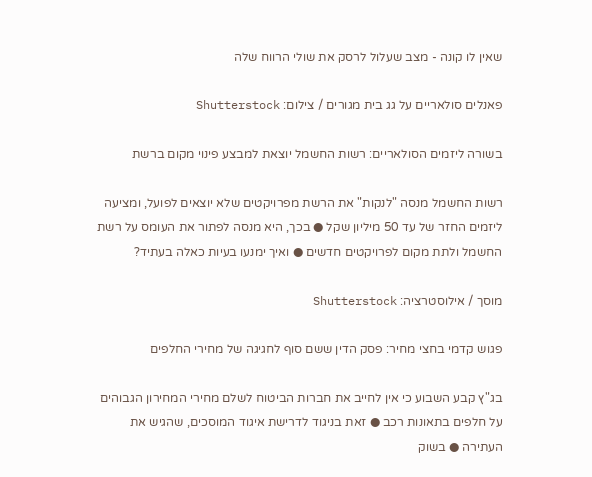שאין לו קונה - מצב שעלול לרסק את שולי הרווח שלה

פאנלים סולאריים על גג בית מגורים / צילום: Shutterstock

בשורה ליזמים הסולאריים: רשות החשמל יוצאת למבצע פינוי מקום ברשת

רשות החשמל מנסה "לנקות" את הרשת מפרויקטים שלא יוצאים לפועל, ומציעה ליזמים החזר של עד 50 מיליון שקל ● בכך, היא מנסה לפתור את העומס על רשת החשמל ולתת מקום לפרויקטים חדשים ● ואיך ימנעו בעיות כאלה בעתיד?

מוסך / אילוסטרציה: Shutterstock

פגוש קדמי בחצי מחיר: פסק הדין ששם סוף לחגיגה של מחירי החלפים

בג"ץ קבע השבוע כי אין לחייב את חברות הביטוח לשלם מחירי המחירון הגבוהים על חלפים בתאונות רכב ● זאת בניגוד לדרישת איגוד המוסכים, שהגיש את העתירה ● בשוק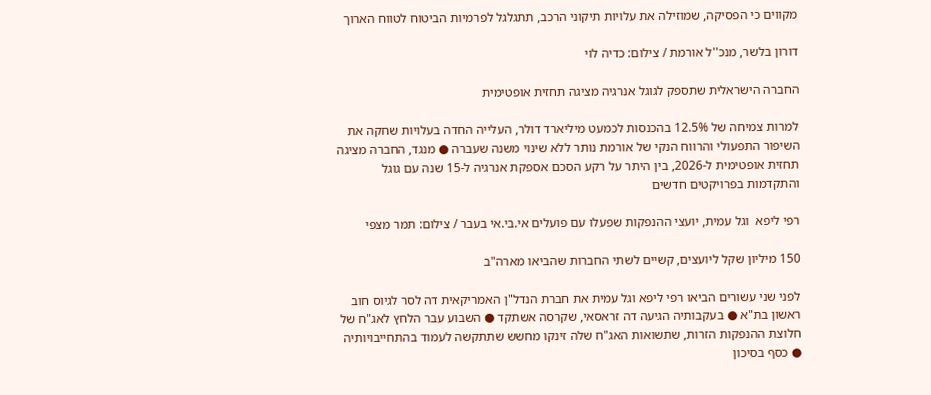מקווים כי הפסיקה, שמוזילה את עלויות תיקוני הרכב, תתגלגל לפרמיות הביטוח לטווח הארוך

דורון בלשר, מנכ''ל אורמת / צילום: כדיה לוי

החברה הישראלית שתספק לגוגל אנרגיה מציגה תחזית אופטימית

למרות צמיחה של 12.5% בהכנסות לכמעט מיליארד דולר, העלייה החדה בעלויות שחקה את השיפור התפעולי והרווח הנקי של אורמת נותר ללא שינוי משנה שעברה ● מנגד, החברה מציגה תחזית אופטימית ל-2026, בין היתר על רקע הסכם אספקת אנרגיה ל-15 שנה עם גוגל והתקדמות בפרויקטים חדשים

רפי ליפא  וגל עמית, יועצי ההנפקות שפעלו עם פועלים אי.בי.אי בעבר / צילום: תמר מצפי

150 מיליון שקל ליועצים, קשיים לשתי החברות שהביאו מארה"ב

לפני שני עשורים הביאו רפי ליפא וגל עמית את חברת הנדל"ן האמריקאית דה לסר לגיוס חוב ראשון בת"א ● בעקבותיה הגיעה דה זראסאי, שקרסה אשתקד ● השבוע עבר הלחץ לאג"ח של חלוצת ההנפקות הזרות, שתשואות האג"ח שלה זינקו מחשש שתתקשה לעמוד בהתחייבויותיה ● כסף בסיכון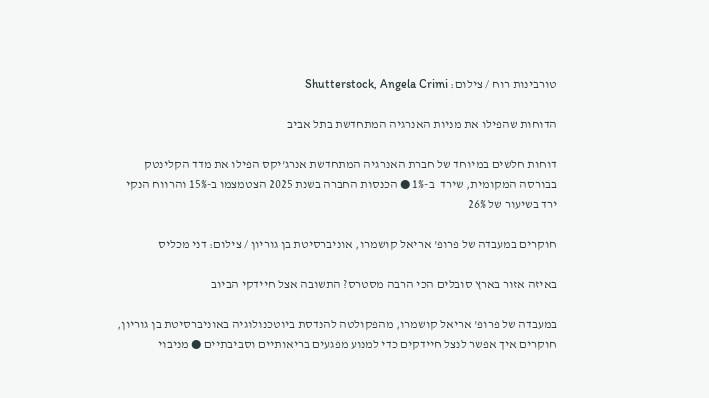טורבינות רוח / צילום: Shutterstock, Angela Crimi

הדוחות שהפילו את מניות האנרגיה המתחדשת בתל אביב

דוחות חלשים במיוחד של חברת האנרגיה המתחדשת אנרג'יקס הפילו את מדד הקלינטק בבורסה המקומית, שירד  ב-1% ● הכנסות החברה בשנת 2025 הצטמצמו ב-15% והרווח הנקי ירד בשיעור של 26%

חוקרים במעבדה של פרופ' אריאל קושמרו, אוניברסיטת בן גוריון / צילום: דני מכליס

באיזה אזור בארץ סובלים הכי הרבה מסטרס? התשובה אצל חיידקי הביוב

במעבדה של פרופ' אריאל קושמרו, מהפקולטה להנדסת ביוטכנולוגיה באוניברסיטת בן גוריון, חוקרים איך אפשר לנצל חיידקים כדי למנוע מפגעים בריאותיים וסביבתיים ● מניבוי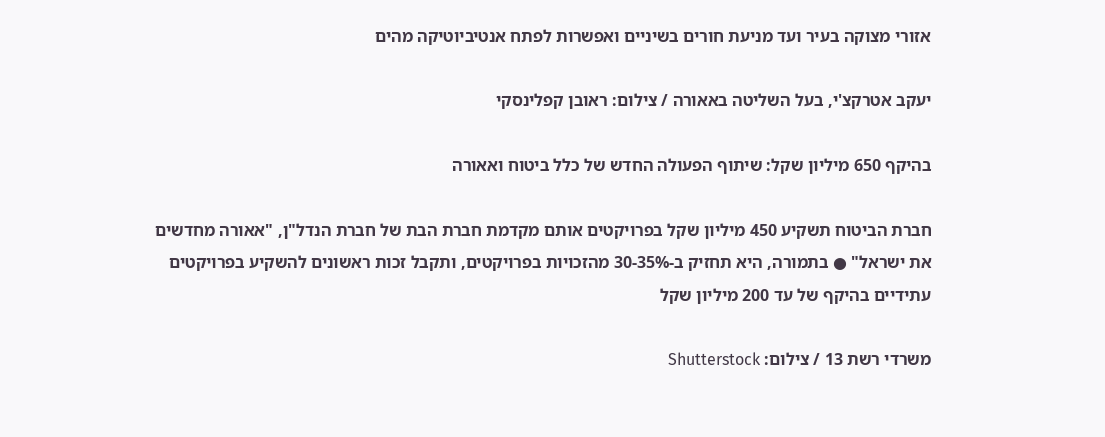אזורי מצוקה בעיר ועד מניעת חורים בשיניים ואפשרות לפתח אנטיביוטיקה מהים

יעקב אטרקצ'י, בעל השליטה באאורה / צילום: ראובן קפלינסקי

בהיקף 650 מיליון שקל: שיתוף הפעולה החדש של כלל ביטוח ואאורה

חברת הביטוח תשקיע 450 מיליון שקל בפרויקטים אותם מקדמת חברת הבת של חברת הנדל"ן, "אאורה מחדשים את ישראל" ● בתמורה, היא תחזיק ב-30-35% מהזכויות בפרויקטים, ותקבל זכות ראשונים להשקיע בפרויקטים עתידיים בהיקף של עד 200 מיליון שקל

משרדי רשת 13 / צילום: Shutterstock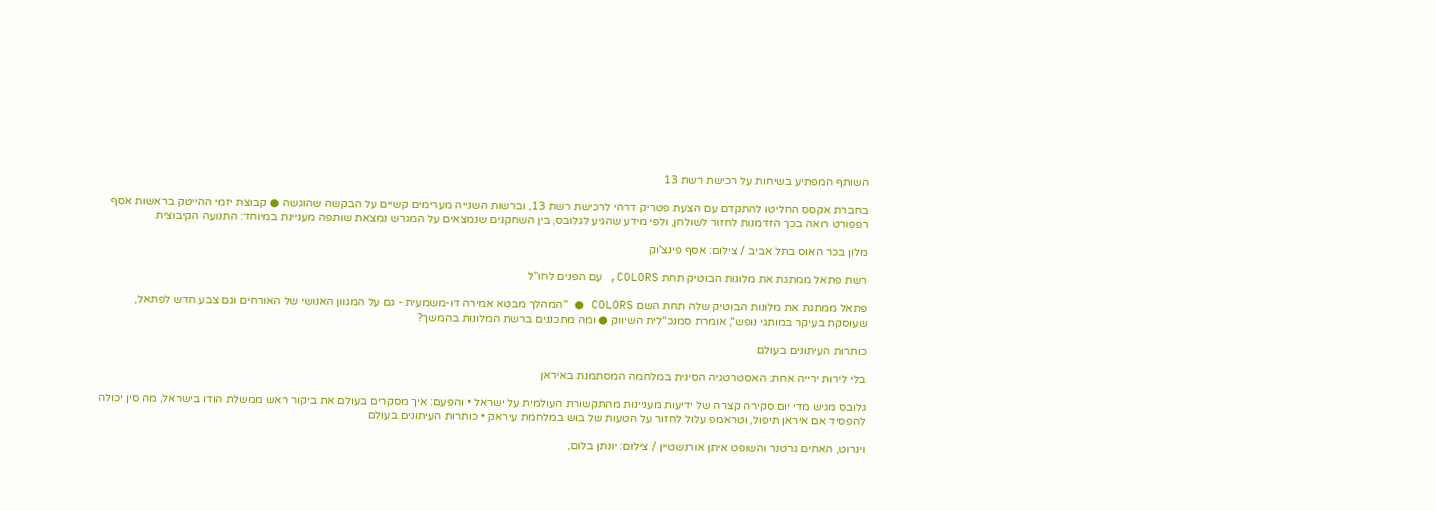השותף המפתיע בשיחות על רכישת רשת 13

בחברת אקסס החליטו להתקדם עם הצעת פטריק דרהי לרכישת רשת 13, וברשות השנייה מערימים קשיים על הבקשה שהוגשה ● קבוצת יזמי ההייטק בראשות אסף רפפורט רואה בכך הזדמנות לחזור לשולחן, ולפי מידע שהגיע לגלובס, בין השחקנים שנמצאים על המגרש נמצאת שותפה מעניינת במיוחד: התנועה הקיבוצית

מלון בכר האוס בתל אביב / צילום: אסף פינצ'וק

רשת פתאל ממתגת את מלונות הבוטיק תחת COLORS, עם הפנים לחו"ל

פתאל ממתגת את מלונות הבוטיק שלה תחת השם COLORS ● "המהלך מבטא אמירה דו-משמעית - גם על המגוון האנושי של האורחים וגם צבע חדש לפתאל, שעוסקת בעיקר במותגי נופש", אומרת סמנכ"לית השיווק ● ומה מתכננים ברשת המלונות בהמשך?

כותרות העיתונים בעולם

בלי לירות ירייה אחת: האסטרטגיה הסינית במלחמה המסתמנת באיראן

גלובס מגיש מדי יום סקירה קצרה של ידיעות מעניינות מהתקשורת העולמית על ישראל • והפעם: איך מסקרים בעולם את ביקור ראש ממשלת הודו בישראל, מה סין יכולה להפסיד אם איראן תיפול, וטראמפ עלול לחזור על הטעות של בוש במלחמת עיראק • כותרות העיתונים בעולם

וינרוט, האחים גרטנר והשופט איתן אורנשטיין / צילום: יונתן בלום,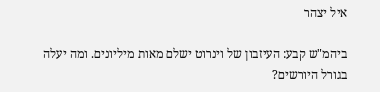איל יצהר

ביהמ"ש קבע: העיזבון של וינרוט ישלם מאות מיליונים. ומה יעלה בגורל היורשים?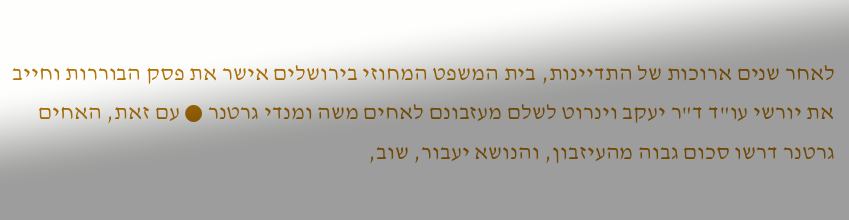לאחר שנים ארוכות של התדיינות, בית המשפט המחוזי בירושלים אישר את פסק הבוררות וחייב את יורשי עו"ד ד"ר יעקב וינרוט לשלם מעזבונם לאחים משה ומנדי גרטנר ● עם זאת, האחים גרטנר דרשו סכום גבוה מהעיזבון, והנושא יעבור, שוב,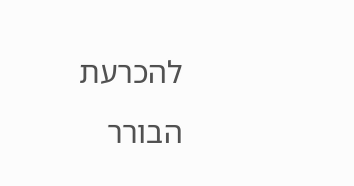להכרעת הבורר